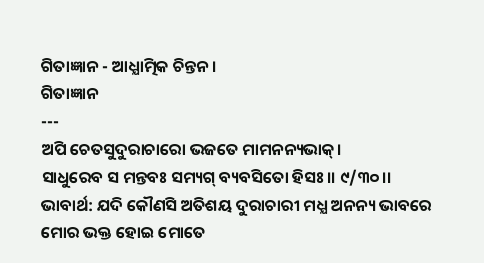ଗିତାଜ୍ଞାନ - ଆଧ୍ଯାତ୍ମିକ ଚିନ୍ତନ।
ଗିତାଜ୍ଞାନ
---
ଅପି ଚେତସୁଦୁରାଚାରୋ ଭଜତେ ମାମନନ୍ୟଭାକ୍।
ସାଧୁରେବ ସ ମନ୍ତବଃ ସମ୍ୟଗ୍ ବ୍ୟବସିତୋ ହିସଃ।। ୯/୩୦।।
ଭାବାର୍ଥ: ଯଦି କୌଣସି ଅତିଶୟ ଦୁରାଚାରୀ ମଧ୍ଯ ଅନନ୍ୟ ଭାବରେ ମୋର ଭକ୍ତ ହୋଇ ମୋତେ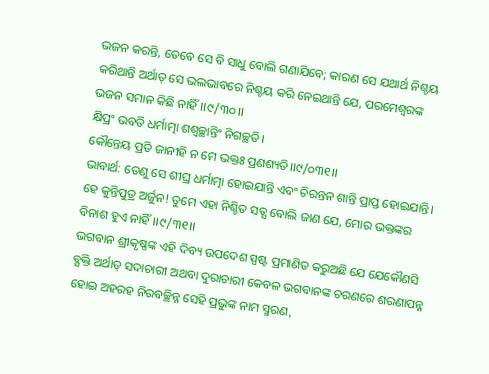ଭଜନ କରନ୍ତି, ତେବେ ସେ ବି ସାଧୁ ବୋଲି ଗଣାଯିବେ; କାରଣ ସେ ଯଥାର୍ଥ ନିଶ୍ଚୟ କରିଥାନ୍ତି ଅର୍ଥାତ୍ ସେ ଭଲଭାବରେ ନିଶ୍ଚୟ କରି ନେଇଥାନ୍ତି ଯେ, ପରମେଶ୍ୱରଙ୍କ ଭଜନ ସମାନ କିଛି ନାହିଁ।।୯/୩୦।।
କ୍ଷିପ୍ରଂ ଭବତି ଧର୍ମାତ୍ମା ଶଶ୍ବଚ୍ଛାନ୍ତିଂ ନିଗଚ୍ଛତି।
କୌନ୍ତେୟ ପ୍ରତି ଜାନୀହି ନ ମେ ଭକ୍ତଃ ପ୍ରଣଶ୍ୟତି।।୯/୦୩୧।।
ଭାବାର୍ଥ: ତେଣୁ ସେ ଶୀଘ୍ର ଧର୍ମାତ୍ମା ହୋଇଯାନ୍ତି ଏବଂ ଚିରନ୍ତନ ଶାନ୍ତି ପ୍ରାପ୍ତ ହୋଇଯାନ୍ତି। ହେ କୁନ୍ତିପୁତ୍ର ଅର୍ଜୁନ! ତୁମେ ଏହା ନିଶ୍ଚିତ ସତ୍ଯ ବୋଲି ଜାଣ ଯେ, ମୋର ଭକ୍ତଙ୍କର ବିନାଶ ହୁଏ ନାହିଁ।।୯/୩୧।।
ଭଗବାନ ଶ୍ରୀକୃଷ୍ଣଙ୍କ ଏହି ଦିବ୍ୟ ଉପଦେଶ ସ୍ପଷ୍ଟ ପ୍ରମାଣିତ କରୁଅଛି ଯେ ଯେକୌଣସି ବ୍ଯକ୍ତି ଅର୍ଥାତ୍ ସଦାଚାରୀ ଅଥବା ଦୁରାଚାରୀ କେବଳ ଭଗବାନଙ୍କ ଚରଣରେ ଶରଣାପନ୍ନ ହୋଇ ଅହରହ ନିରବଚ୍ଛିନ୍ନ ସେହି ପ୍ରଭୁଙ୍କ ନାମ ସ୍ମରଣ,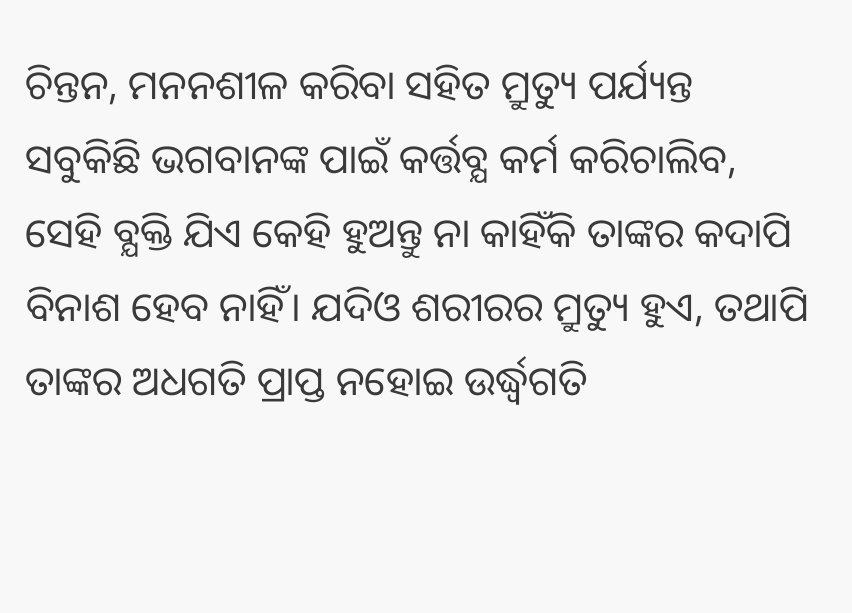ଚିନ୍ତନ, ମନନଶୀଳ କରିବା ସହିତ ମ୍ରୁତ୍ୟୁ ପର୍ଯ୍ୟନ୍ତ ସବୁକିଛି ଭଗବାନଙ୍କ ପାଇଁ କର୍ତ୍ତବ୍ଯ କର୍ମ କରିଚାଲିବ, ସେହି ବ୍ଯକ୍ତି ଯିଏ କେହି ହୁଅନ୍ତୁ ନା କାହିଁକି ତାଙ୍କର କଦାପି ବିନାଶ ହେବ ନାହିଁ। ଯଦିଓ ଶରୀରର ମ୍ରୁତ୍ୟୁ ହୁଏ, ତଥାପି ତାଙ୍କର ଅଧଗତି ପ୍ରାପ୍ତ ନହୋଇ ଉର୍ଦ୍ଧ୍ବଗତି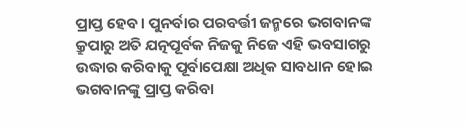ପ୍ରାପ୍ତ ହେବ। ପୁନର୍ବାର ପରବର୍ତ୍ତୀ ଜନ୍ମରେ ଭଗବାନଙ୍କ କ୍ରୁପାରୁ ଅତି ଯତ୍ନପୂର୍ବକ ନିଜକୁ ନିଜେ ଏହି ଭବସାଗରୁ ଉଦ୍ଧାର କରିବାକୁ ପୂର୍ବାପେକ୍ଷା ଅଧିକ ସାବଧାନ ହୋଇ ଭଗବାନଙ୍କୁ ପ୍ରାପ୍ତ କରିବା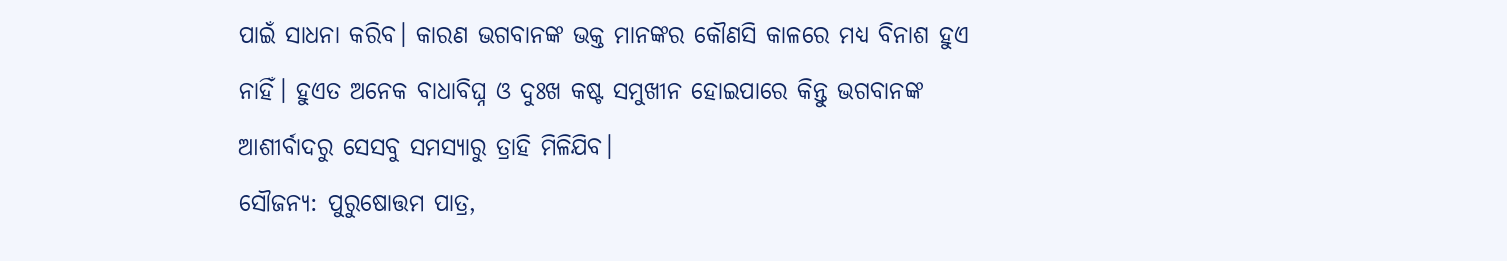ପାଇଁ ସାଧନା କରିବ। କାରଣ ଭଗବାନଙ୍କ ଭକ୍ତ ମାନଙ୍କର କୌଣସି କାଳରେ ମଧ୍ଯ ବିନାଶ ହୁଏ ନାହିଁ। ହୁଏତ ଅନେକ ବାଧାବିଘ୍ନ ଓ ଦୁଃଖ କଷ୍ଟ ସମୁଖୀନ ହୋଇପାରେ କିନ୍ତୁ ଭଗବାନଙ୍କ ଆଶୀର୍ବାଦରୁ ସେସବୁ ସମସ୍ୟାରୁ ତ୍ରାହି ମିଳିଯିବ।
ସୌଜନ୍ୟ: ପୁରୁଷୋତ୍ତମ ପାତ୍ର,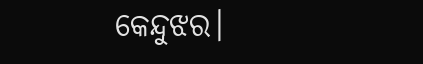କେନ୍ଦୁଝର।